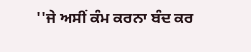''ਜੇ ਅਸੀਂ ਕੰਮ ਕਰਨਾ ਬੰਦ ਕਰ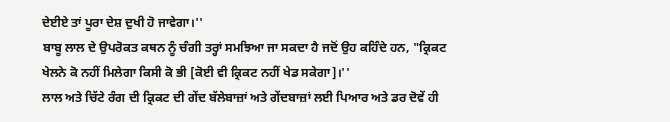ਦੇਈਏ ਤਾਂ ਪੂਰਾ ਦੇਸ਼ ਦੁਖੀ ਹੋ ਜਾਵੇਗਾ।''
ਬਾਬੂ ਲਾਲ ਦੇ ਉਪਰੋਕਤ ਕਥਨ ਨੂੰ ਚੰਗੀ ਤਰ੍ਹਾਂ ਸਮਝਿਆ ਜਾ ਸਕਦਾ ਹੈ ਜਦੋਂ ਉਹ ਕਹਿੰਦੇ ਹਨ, "ਕ੍ਰਿਕਟ ਖੇਲਨੇ ਕੋ ਨਹੀਂ ਮਿਲੇਗਾ ਕਿਸੀ ਕੋ ਭੀ [ਕੋਈ ਵੀ ਕ੍ਰਿਕਟ ਨਹੀਂ ਖੇਡ ਸਕੇਗਾ]।''
ਲਾਲ ਅਤੇ ਚਿੱਟੇ ਰੰਗ ਦੀ ਕ੍ਰਿਕਟ ਦੀ ਗੇਂਦ ਬੱਲੇਬਾਜ਼ਾਂ ਅਤੇ ਗੇਂਦਬਾਜ਼ਾਂ ਲਈ ਪਿਆਰ ਅਤੇ ਡਰ ਦੋਵੇਂ ਹੀ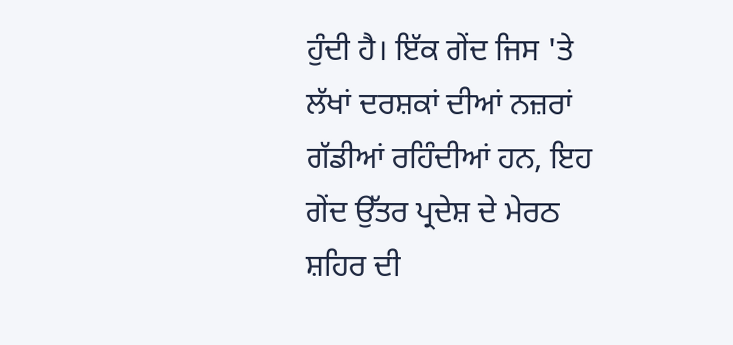ਹੁੰਦੀ ਹੈ। ਇੱਕ ਗੇਂਦ ਜਿਸ 'ਤੇ ਲੱਖਾਂ ਦਰਸ਼ਕਾਂ ਦੀਆਂ ਨਜ਼ਰਾਂ ਗੱਡੀਆਂ ਰਹਿੰਦੀਆਂ ਹਨ, ਇਹ ਗੇਂਦ ਉੱਤਰ ਪ੍ਰਦੇਸ਼ ਦੇ ਮੇਰਠ ਸ਼ਹਿਰ ਦੀ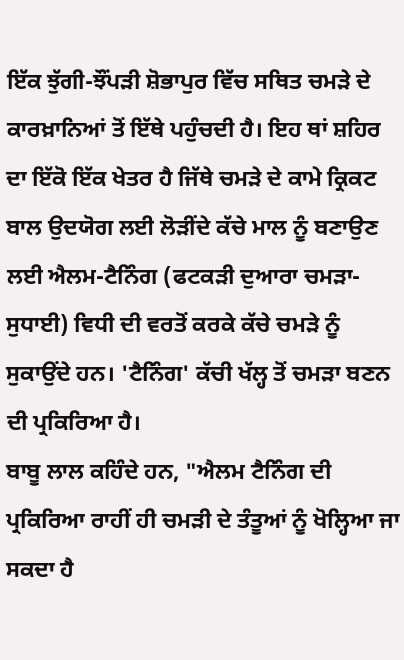ਇੱਕ ਝੁੱਗੀ-ਝੌਂਪੜੀ ਸ਼ੋਭਾਪੁਰ ਵਿੱਚ ਸਥਿਤ ਚਮੜੇ ਦੇ ਕਾਰਖ਼ਾਨਿਆਂ ਤੋਂ ਇੱਥੇ ਪਹੁੰਚਦੀ ਹੈ। ਇਹ ਥਾਂ ਸ਼ਹਿਰ ਦਾ ਇੱਕੋ ਇੱਕ ਖੇਤਰ ਹੈ ਜਿੱਥੇ ਚਮੜੇ ਦੇ ਕਾਮੇ ਕ੍ਰਿਕਟ ਬਾਲ ਉਦਯੋਗ ਲਈ ਲੋੜੀਂਦੇ ਕੱਚੇ ਮਾਲ ਨੂੰ ਬਣਾਉਣ ਲਈ ਐਲਮ-ਟੈਨਿੰਗ (ਫਟਕੜੀ ਦੁਆਰਾ ਚਮੜਾ-ਸੁਧਾਈ) ਵਿਧੀ ਦੀ ਵਰਤੋਂ ਕਰਕੇ ਕੱਚੇ ਚਮੜੇ ਨੂੰ ਸੁਕਾਉਂਦੇ ਹਨ। 'ਟੈਨਿੰਗ' ਕੱਚੀ ਖੱਲ੍ਹ ਤੋਂ ਚਮੜਾ ਬਣਨ ਦੀ ਪ੍ਰਕਿਰਿਆ ਹੈ।
ਬਾਬੂ ਲਾਲ ਕਹਿੰਦੇ ਹਨ, "ਐਲਮ ਟੈਨਿੰਗ ਦੀ ਪ੍ਰਕਿਰਿਆ ਰਾਹੀਂ ਹੀ ਚਮੜੀ ਦੇ ਤੰਤੂਆਂ ਨੂੰ ਖੋਲ੍ਹਿਆ ਜਾ ਸਕਦਾ ਹੈ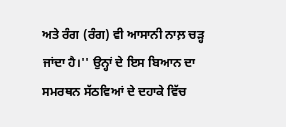ਅਤੇ ਰੰਗ (ਰੰਗ) ਵੀ ਆਸਾਨੀ ਨਾਲ਼ ਚੜ੍ਹ ਜਾਂਦਾ ਹੈ।'' ਉਨ੍ਹਾਂ ਦੇ ਇਸ ਬਿਆਨ ਦਾ ਸਮਰਥਨ ਸੱਠਵਿਆਂ ਦੇ ਦਹਾਕੇ ਵਿੱਚ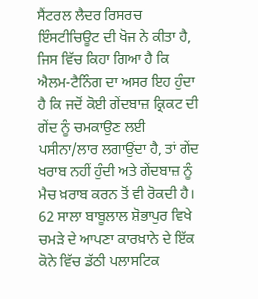ਸੈਂਟਰਲ ਲੈਦਰ ਰਿਸਰਚ ਇੰਸਟੀਚਿਊਟ ਦੀ ਖੋਜ ਨੇ ਕੀਤਾ ਹੈ, ਜਿਸ ਵਿੱਚ ਕਿਹਾ ਗਿਆ ਹੈ ਕਿ ਐਲਮ-ਟੈਨਿੰਗ ਦਾ ਅਸਰ ਇਹ ਹੁੰਦਾ ਹੈ ਕਿ ਜਦੋਂ ਕੋਈ ਗੇਂਦਬਾਜ਼ ਕ੍ਰਿਕਟ ਦੀ ਗੇਂਦ ਨੂੰ ਚਮਕਾਉਣ ਲਈ ਪਸੀਨਾ/ਲਾਰ ਲਗਾਉਂਦਾ ਹੈ, ਤਾਂ ਗੇਂਦ ਖਰਾਬ ਨਹੀਂ ਹੁੰਦੀ ਅਤੇ ਗੇਂਦਬਾਜ਼ ਨੂੰ ਮੈਚ ਖ਼ਰਾਬ ਕਰਨ ਤੋਂ ਵੀ ਰੋਕਦੀ ਹੈ।
62 ਸਾਲਾ ਬਾਬੂਲਾਲ ਸ਼ੋਭਾਪੁਰ ਵਿਖੇ ਚਮੜੇ ਦੇ ਆਪਣਾ ਕਾਰਖ਼ਾਨੇ ਦੇ ਇੱਕ ਕੋਨੇ ਵਿੱਚ ਡੱਠੀ ਪਲਾਸਟਿਕ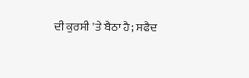ਦੀ ਕੁਰਸੀ 'ਤੇ ਬੈਠਾ ਹੈ; ਸਫੈਦ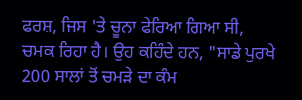ਫਰਸ਼, ਜਿਸ 'ਤੇ ਚੂਨਾ ਫੇਰਿਆ ਗਿਆ ਸੀ, ਚਮਕ ਰਿਹਾ ਹੈ। ਉਹ ਕਹਿੰਦੇ ਹਨ, "ਸਾਡੇ ਪੁਰਖੇ 200 ਸਾਲਾਂ ਤੋਂ ਚਮੜੇ ਦਾ ਕੰਮ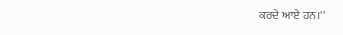ਕਰਦੇ ਆਏ ਹਨ।''